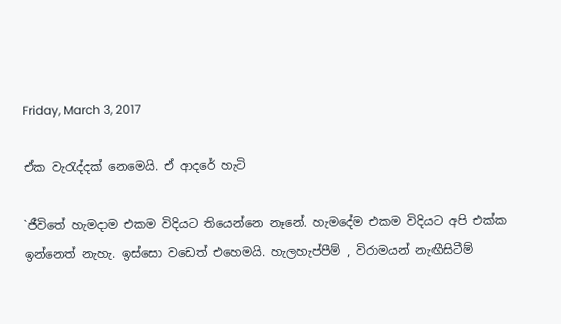Friday, March 3, 2017

ඒක වැරැද්දක් නෙමෙයි. ඒ ආදරේ හැටි

`ජීවිතේ හැමදාම එකම විදියට තියෙන්නෙ නෑනේ. හැමදේම එකම විදියට අපි එක්ක ඉන්නෙත් නැහැ. ඉස්සො වඩෙත් එහෙමයි. හැලහැප්පීම් , විරාමයන් නැඟීසිටීම්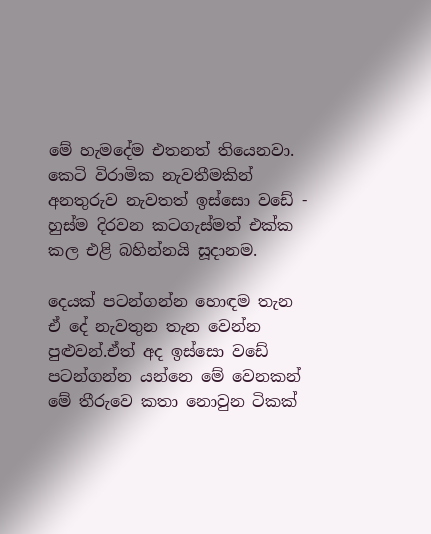මේ හැමදේම එතනත් තියෙනවා. කෙටි විරාමික නැවතීමකින් අනතුරුව නැවතත් ඉස්සො වඩේ - හුස්ම දිරවන කටගැස්මත් එක්ක කල එළි බහින්නයි සූදානම.

දෙයක් පටන්ගන්න හොඳම තැන ඒ දේ නැවතුන තැන වෙන්න පුළුවන්.ඒත් අද ඉස්සො වඩේ පටන්ගන්න යන්නෙ මේ වෙනකන් මේ තීරුවෙ කතා නොවුන ටිකක්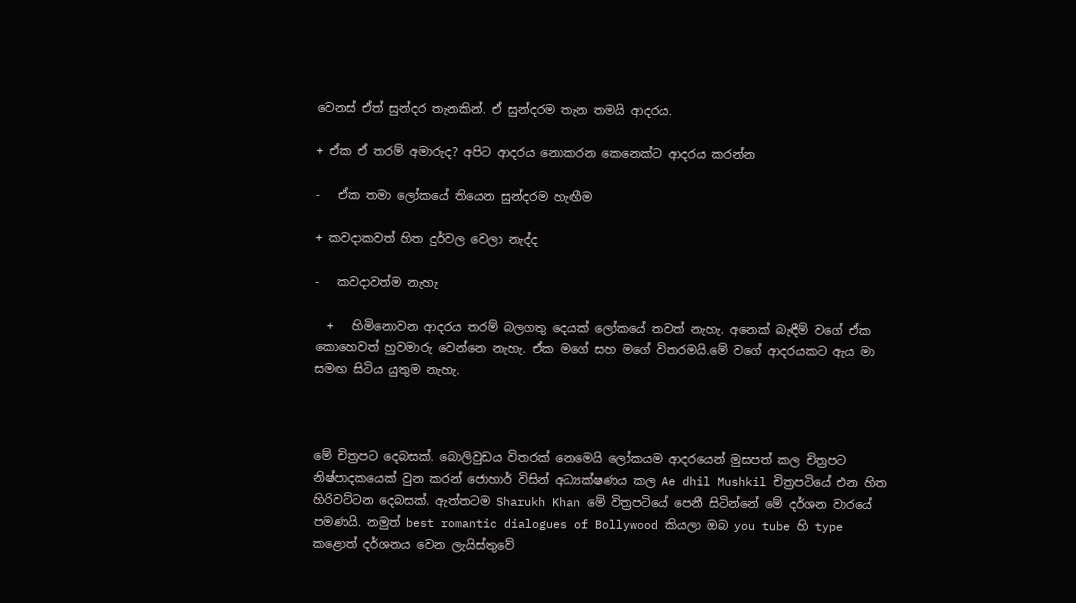වෙනස් ඒත් සුන්දර තැනකින්. ඒ සුන්දරම තැන තමයි ආදරය.

+ ඒක ඒ තරම් අමාරුද? අපිට ආදරය නොකරන කෙනෙක්ට ආදරය කරන්න

-   ඒක තමා ලෝකයේ තියෙන සුන්දරම හැඟීම

+ කවදාකවත් හිත දුර්වල වෙලා නැද්ද

-   කවදාවත්ම නැහැ

  +   හිමිනොවන ආදරය තරම් බලගතු දෙයක් ලෝකයේ තවත් නැහැ. අනෙක් බැඳීම් වගේ ඒක කොහෙවත් හුවමාරු වෙන්නෙ නැහැ. ඒක මගේ සහ මගේ විතරමයි.මේ වගේ ආදරයකට ඇය මා සමඟ සිටිය යුතුම නැහැ.



මේ චිත්‍රපට දෙබසක්. බොලිවුඩය විතරක් නෙමෙයි ලෝකයම ආදරයෙන් මුසපත් කල චිත්‍රපට නිෂ්පාදකයෙක් වුන කරන් ජොහාර් විසින් අධ්‍යක්ෂණය කල Ae dhil Mushkil චිත්‍රපටියේ එන හිත හිරිවට්ටන දෙබසක්. ඇත්තටම Sharukh Khan මේ විත්‍රපටියේ පෙනී සිටින්නේ මේ දර්ශන වාරයේ පමණයි. නමුත් best romantic dialogues of Bollywood කියලා ඔබ you tube හි type කළොත් දර්ශනය වෙන ලැයිස්තුවේ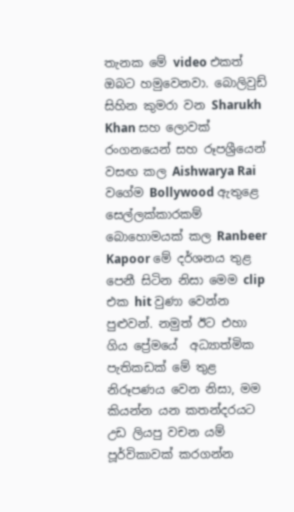තැනක මේ video එකත් ඔබට හමුවෙනවා. බොලිවුඩ් සිහින කුමරා වන Sharukh Khan සහ ලොවක් රංගනයෙන් සහ රූපශ්‍රීයෙන් වසඟ කල Aishwarya Rai වගේම Bollywood ඇතුළෙ සෙල්ලක්කාරකම් බොහොමයක් කල Ranbeer Kapoor මේ දර්ශනය තුළ පෙනී සිටින නිසා මෙම clip එක hit වුණා වෙන්න පුළුවන්. නමුත් ඊට එහා ගිය ප්‍රේමයේ  අධ්‍යාත්මික පැතිකඩක් මේ තුළ නිරූපණය වෙන නිසා, මම කියන්න යන කතන්දරයට උඩ ලියපු වචන යම්  පූර්විකාවක් කරගන්න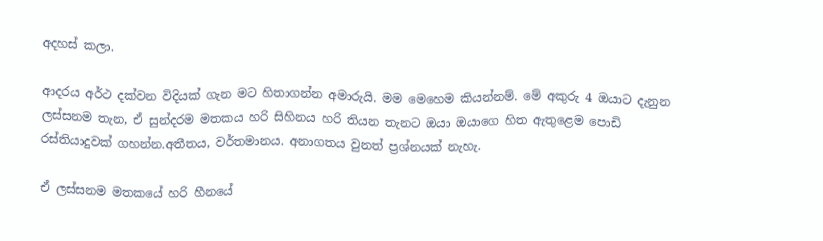අදහස් කලා.

ආදරය අර්ථ දක්වන විදියක් ගැන මට හිතාගන්න අමාරුයි. මම මෙහෙම කියන්නම්. මේ අකුරු 4 ඔයාට දැනුන ලස්සනම තැන, ඒ සුන්දරම මතකය හරි සිහිනය හරි තියන තැනට ඔයා ඔයාගෙ හිත ඇතුළෙම පොඩි රස්තියාදුවක් ගහන්න.අතීතය, වර්තමානය. අනාගතය වුනත් ප්‍රශ්නයක් නැහැ.

ඒ ලස්සනම මතකයේ හරි හීනයේ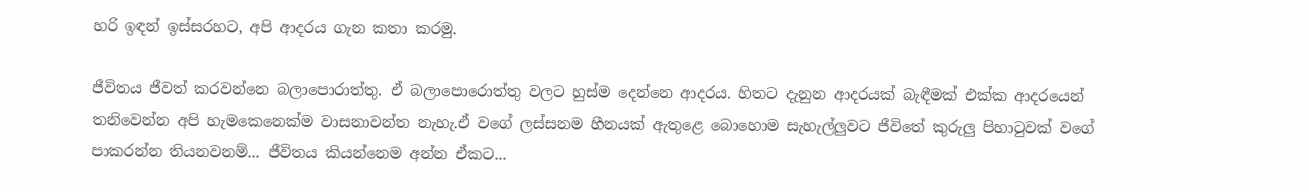හරි ඉඳන් ඉස්සරහට, අපි ආදරය ගැන කතා කරමු.

ජීවිතය ජීවත් කරවන්නෙ බලාපොරාත්තු. ඒ බලාපොරොත්තු වලට හුස්ම දෙන්නෙ ආදරය. හිතට දැනුන ආදරයක් බැඳීමක් එක්ක ආදරයෙන් තනිවෙන්න අපි හැමකෙනෙක්ම වාසනාවන්ත නැහැ.ඒ වගේ ලස්සනම හීනයක් ඇතුළෙ බොහොම සැහැල්ලුවට ජීවිතේ කුරුලු පිහාටුවක් වගේ පාකරන්න තියනවනම්... ජීවිතය කියන්නෙම අන්න ඒකට...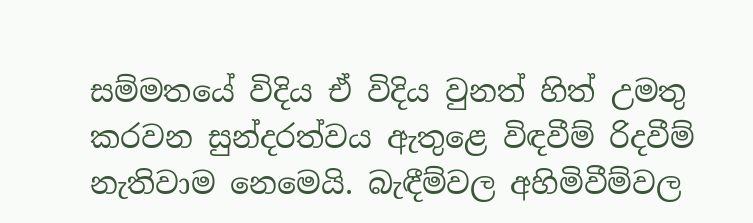සම්මතයේ විදිය ඒ විදිය වුනත් හිත් උමතු කරවන සුන්දරත්වය ඇතුළෙ විඳවීම් රිදවීම් නැතිවාම නෙමෙයි. බැඳීම්වල අහිමිවීම්වල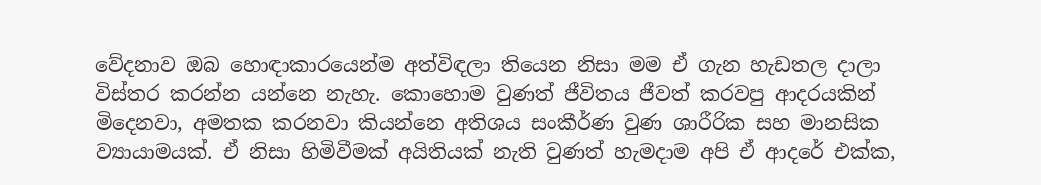වේදනාව ඔබ හොඳාකාරයෙන්ම අත්විඳලා තියෙන නිසා මම ඒ ගැන හැඩතල දාලා විස්තර කරන්න යන්නෙ නැහැ. කොහොම වුණත් ජීවිතය ජීවත් කරවපු ආදරයකින් මිදෙනවා, අමතක කරනවා කියන්නෙ අතිශය සංකීර්ණ වුණ ශාරීරික සහ මානසික ව්‍යායාමයක්. ඒ නිසා හිමිවීමක් අයිතියක් නැති වුණත් හැමදාම අපි ඒ ආදරේ එක්ක,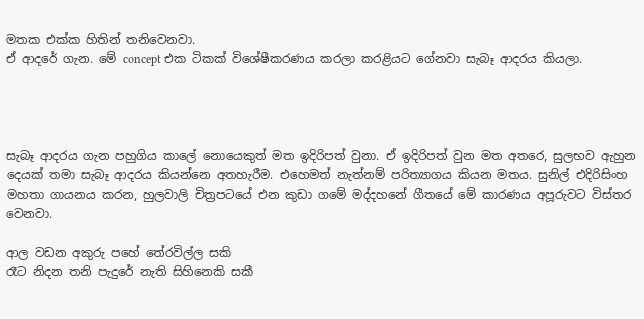මතක එක්ක හිතින් තනිවෙනවා.
ඒ ආදරේ ගැන. මේ concept එක ටිකක් විශේෂීකරණය කරලා කරළියට ගේනවා සැබෑ ආදරය කියලා.




සැබෑ ආදරය ගැන පහුගිය කාලේ නොයෙකුත් මත ඉදිරිපත් වුනා. ඒ ඉදිරිපත් වුන මත අතරෙ, සුලභව ඇහුන දෙයක් තමා සැබෑ ආදරය කියන්නෙ අතහැරීම. එහෙමත් නැත්නම් පරිත්‍යාගය කියන මතය. සුනිල් එදිරිසිංහ මහතා ගායනය කරන, හුලවාලි චිත්‍රපටයේ එන කුඩා ගමේ මද්දහනේ ගීතයේ මේ කාරණය අපූරුවට විස්තර වෙනවා.

ආල වඩන අකුරු‍ පහේ තේරවිල්ල සකි
රෑට නිදන තනි පැදුරේ නැති සිහිනෙකි සකී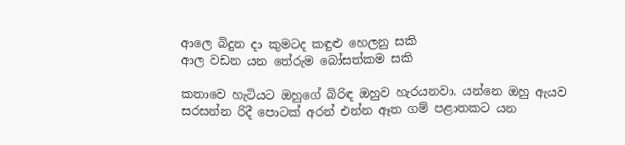ආලෙ බිදුන දා කුමටද කඳුළු හෙලනු සකි
ආල වඩන යන තේරුම බෝසත්කම සකි

කතාවෙ හැටියට ඔහුගේ බිරිඳ ඔහුව හැරයනවා. යන්නෙ ඔහු ඇයව සරසන්න රිදී පොටක් අරන් එන්න ඈත ගම් පළාතකට යන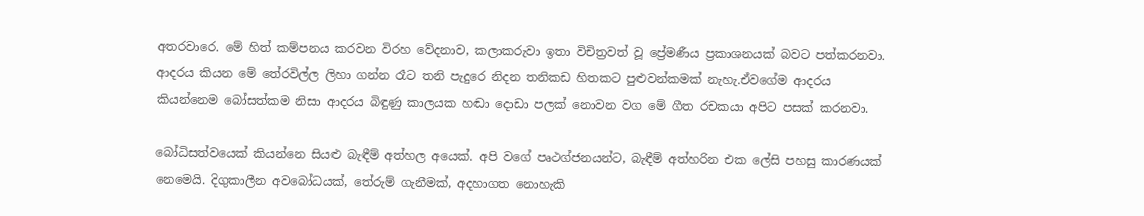අතරවාරෙ. මේ හිත් කම්පනය කරවන විරහ වේදනාව, කලාකරුවා ඉතා විචිත්‍රවත් වූ ප්‍රේමණීය ප්‍රකාශනයක් බවට පත්කරනවා. ආදරය කියන මේ තේරවිල්ල ලිහා ගන්න රෑට තනි පැදුරෙ නිදන තනිකඩ හිතකට පුළුවන්කමක් නැහැ.ඒවගේම ආදරය කියන්නෙම බෝසත්කම නිසා ආදරය බිඳුණු කාලයක හඬා දොඩා පලක් නොවන වග මේ ගීත රචකයා අපිට පසක් කරනවා.

බෝධිසත්වයෙක් කියන්නෙ සියළු බැඳීම් අත්හල අයෙක්. අපි වගේ පෘථග්ජනයන්ට, බැඳීම් අත්හරින එක ලේසි පහසු කාරණයක් නෙමෙයි. දිගුකාලීන අවබෝධයක්, තේරුම් ගැනීමක්, අදහාගත නොහැකි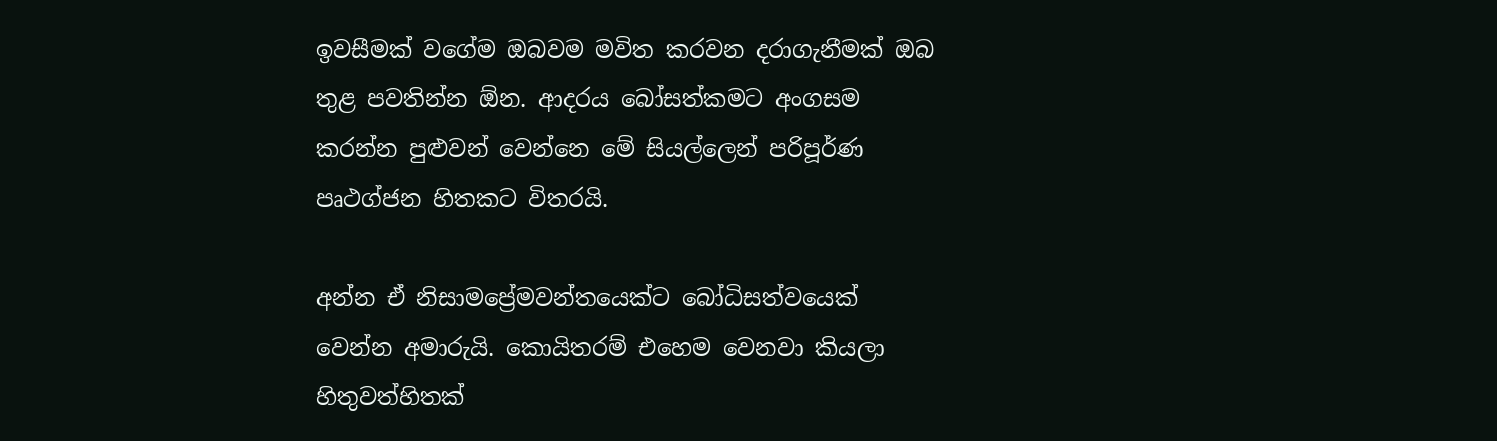ඉවසීමක් වගේම ඔබවම මවිත කරවන දරාගැනීමක් ඔබ තුළ පවතින්න ඕන. ආදරය බෝසත්කමට අංගසම කරන්න පුළුවන් වෙන්නෙ මේ සියල්ලෙන් පරිපූර්ණ පෘථග්ජන හිතකට විතරයි.

අන්න ඒ නිසාමප්‍රේමවන්තයෙක්ට බෝධිසත්වයෙක් වෙන්න අමාරුයි. කොයිතරම් එහෙම වෙනවා කියලා හිතුවත්හිතක්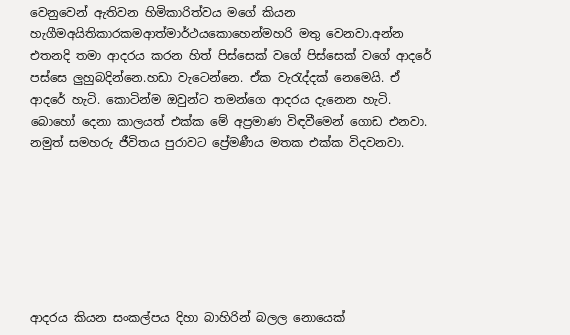වෙනුවෙන් ඇතිවන හිමිකාරිත්වය මගේ කියන හැගීමඅයිතිකාරකමආත්මාර්ථයකොහෙන්මහරි මතු වෙනවා.අන්න එතනදි තමා ආදරය කරන හිත් පිස්සෙක් වගේ පිස්සෙක් වගේ ආදරේ පස්සෙ ලුහුබදින්නෙ.හඩා වැටෙන්නෙ. ඒක වැරැද්දක් නෙමෙයි. ඒ ආදරේ හැටි. කොටින්ම ඔවුන්ට තමන්ගෙ ආදරය දැනෙන හැටි. බොහෝ දෙනා කාලයත් එක්ක මේ අප්‍රමාණ විඳවීමෙන් ගොඩ එනවා. නමුත් සමහරු ජීවිතය පුරාවට ප්‍රේමණීය මතක එක්ක විදවනවා.







ආදරය කියන සංකල්පය දිහා බාහිරින් බලල නොයෙක්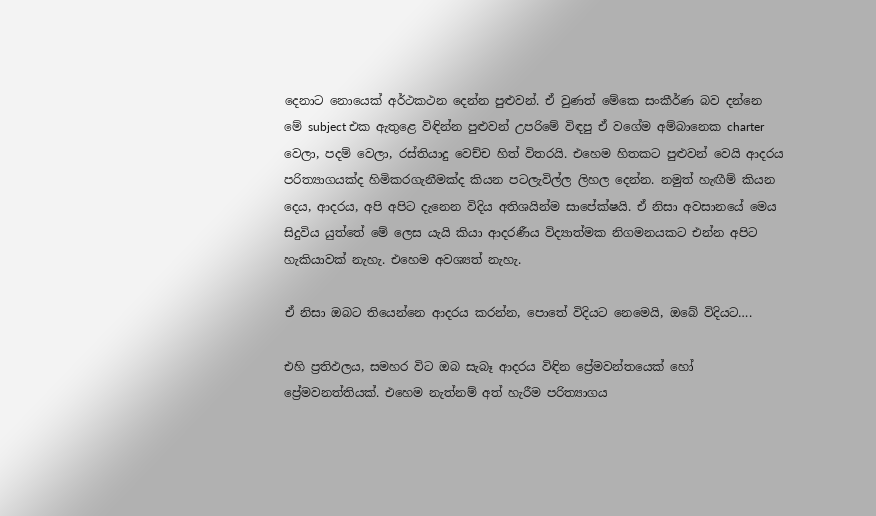දෙනාට නොයෙක් අර්ථකථන දෙන්න පුළුවන්. ඒ වුණත් මේකෙ සංකීර්ණ බව දන්නෙ මේ subject එක ඇතුළෙ විඳින්න පුළුවන් උපරිමේ විඳපු ඒ වගේම අම්බානෙක charter වෙලා, පදම් වෙලා, රස්තියාදු වෙච්ච හිත් විතරයි. එහෙම හිතකට පුළුවන් වෙයි ආදරය පරිත්‍යාගයක්ද හිමිකරගැනීමක්ද කියන පටලැවිල්ල ලිහල දෙන්න. නමුත් හැඟීම් කියන දෙය, ආදරය, අපි අපිට දැනෙන විදිය අතිශයින්ම සාපේක්ෂයි. ඒ නිසා අවසානයේ මෙය සිදුවිය යුත්තේ මේ ලෙස යැයි කියා ආදරණීය විද්‍යාත්මක නිගමනයකට එන්න අපිට හැකියාවක් නැහැ. එහෙම අවශ්‍යත් නැහැ.

ඒ නිසා ඔබට තියෙන්නෙ ආදරය කරන්න, පොතේ විදියට නෙමෙයි, ඔබේ විදියට….

එහි ප්‍රතිඵලය, සමහර විට ඔබ සැබෑ ආදරය විඳින ප්‍රේමවන්තයෙක් හෝ ප්‍රේමවනත්තියක්. එහෙම නැත්නම් අත් හැරීම පරිත්‍යාගය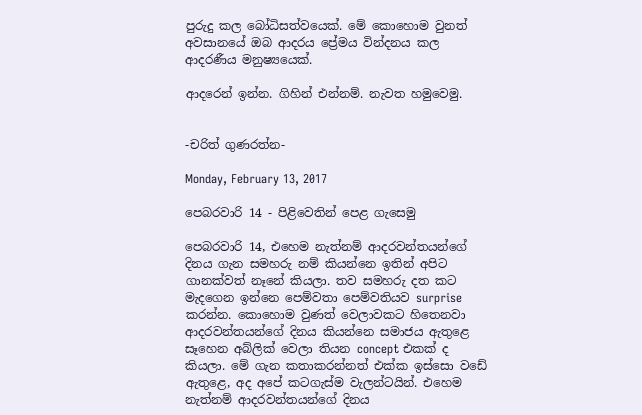පුරුදු කල බෝධිසත්වයෙක්. මේ කොහොම වුනත් අවසානයේ ඔබ ආදරය ප්‍රේමය වින්දනය කල ආදරණීය මනුෂ්‍යයෙක්.

ආදරෙන් ඉන්න. ගිහින් එන්නම්. නැවත හමුවෙමු.


-චරිත් ගුණරත්න-

Monday, February 13, 2017

පෙබරවාරි 14 - පිළිවෙතින් පෙළ ගැසෙමු

පෙබරවාරි 14, එහෙම නැත්නම් ආදරවන්තයන්ගේ දිනය ගැන සමහරු නම් කියන්නෙ ඉතින් අපිට ගානක්වත් නෑනේ කියලා. තව සමහරු දත කට මැදගෙන ඉන්නෙ පෙම්වතා පෙම්වතියව surprise කරන්න. කොහොම වුණත් වෙලාවකට හිතෙනවා ආදරවන්තයන්ගේ දිනය කියන්නෙ සමාජය ඇතුළෙ සෑහෙන අබ්ලික් වෙලා තියන concept එකක් ද කියලා. මේ ගැන කතාකරන්නත් එක්ක ඉස්සො වඩේ ඇතුළෙ, අද අපේ කටගැස්ම වැලන්ටයින්. එහෙම නැත්නම් ආදරවන්තයන්ගේ දිනය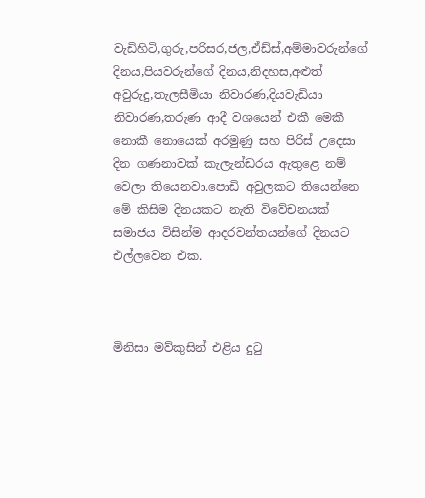වැඩිහිටි,ගුරු,පරිසර,ජල,ඒඩ්ස්,අම්මාවරුන්ගේ දිනය,පියවරුන්ගේ දිනය,නිදහස,අළුත් අවුරුදු,තැලසීමියා නිවාරණ,දියවැඩියා නිවාරණ,තරුණ ආදී වශයෙන් එකී මෙකී නොකී නොයෙක් අරමුණු සහ පිරිස් උදෙසා දින ගණනාවක් කැලැන්ඩරය ඇතුළෙ නම් වෙලා තියෙනවා.පොඩි අවුලකට තියෙන්නෙ මේ කිසිම දිනයකට නැති විවේචනයක් සමාජය විසින්ම ආදරවන්තයන්ගේ දිනයට එල්ලවෙන එක.



මිනිසා මව්කුසින් එළිය දුටු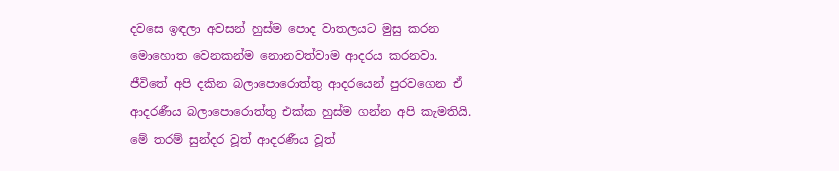දවසෙ ඉඳලා අවසන් හුස්ම පොද වාතලයට මුසු කරන මොහොත වෙනකන්ම නොනවත්වාම ආදරය කරනවා. ජීවිතේ අපි දකින බලාපොරොත්තු ආදරයෙන් පුරවගෙන ඒ ආදරණීය බලාපොරොත්තු එක්ක හුස්ම ගන්න අපි කැමතියි. මේ තරම් සුන්දර වූත් ආදරණීය වූත්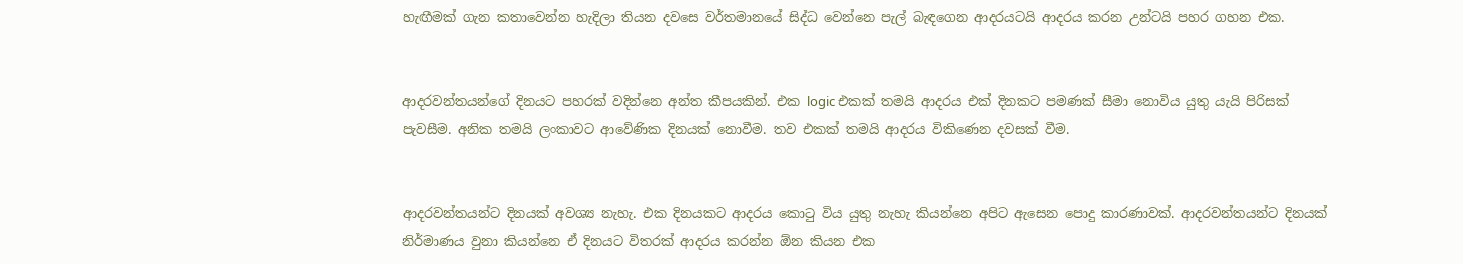හැඟීමක් ගැන කතාවෙන්න හැදිලා තියන දවසෙ වර්තමානයේ සිද්ධ වෙන්නෙ පැල් බැඳගෙන ආදරයටයි ආදරය කරන උන්ටයි පහර ගහන එක.


ආදරවන්තයන්ගේ දිනයට පහරක් වදින්නෙ අන්ත කීපයකින්. එක logic එකක් තමයි ආදරය එක් දිනකට පමණක් සීමා නොවිය යුතු යැයි පිරිසක් පැවසීම. අනික තමයි ලංකාවට ආවේණික දිනයක් නොවීම. තව එකක් තමයි ආදරය විකිණෙන දවසක් වීම.


ආදරවන්තයන්ට දිනයක් අවශ්‍ය නැහැ. එක දිනයකට ආදරය කොටු විය යුතු නැහැ කියන්නෙ අපිට ඇසෙන පොදු කාරණාවක්. ආදරවන්තයන්ට දිනයක් නිර්මාණය වුනා කියන්නෙ ඒ දිනයට විතරක් ආදරය කරන්න ඕන කියන එක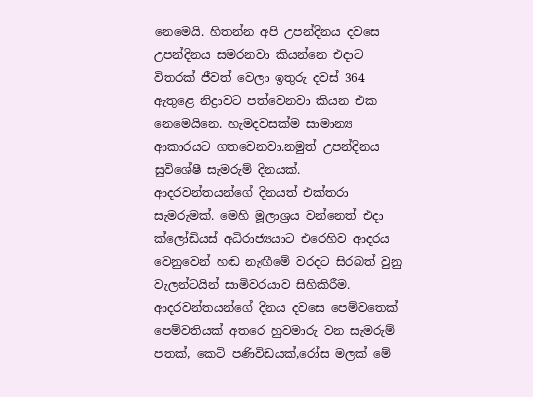නෙමෙයි. හිතන්න අපි උපන්දිනය දවසෙ උපන්දිනය සමරනවා කියන්නෙ එදාට විතරක් ජීවත් වෙලා ඉතුරු දවස් 364 ඇතුළෙ නිද්‍රාවට පත්වෙනවා කියන එක නෙමෙයිනෙ. හැමදවසක්ම සාමාන්‍ය ආකාරයට ගතවෙනවා.නමුත් උපන්දිනය සුවිශේෂී සැමරුම් දිනයක්. ආදරවන්තයන්ගේ දිනයත් එක්තරා සැමරුමක්. මෙහි මූලාශ්‍රය වන්නෙත් එදා ක්ලෝඩියස් අධිරාජ්‍යයාට එරෙහිව ආදරය වෙනුවෙන් හඬ නැඟීමේ වරදට සිරබත් වුනු වැලන්ටයින් සාමිවරයාව සිහිකිරීම. ආදරවන්තයන්ගේ දිනය දවසෙ පෙම්වතෙක් පෙම්වතියක් අතරෙ හුවමාරු වන සැමරුම් පතක්, කෙටි පණිවිඩයක්,රෝස මලක් මේ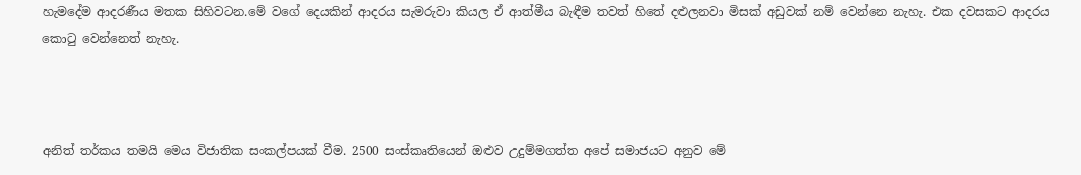හැමදේම ආදරණීය මතක සිහිවටන.මේ වගේ දෙයකින් ආදරය සැමරුවා කියල ඒ ආත්මීය බැඳීම තවත් හිතේ දළුලනවා මිසක් අඩුවක් නම් වෙන්නෙ නැහැ. එක දවසකට ආදරය කොටු වෙන්නෙත් නැහැ.



අනිත් තර්කය තමයි මෙය විජාතික සංකල්පයක් වීම. 2500 සංස්කෘතියෙන් ඔළුව උදුම්මගත්ත අපේ සමාජයට අනුව මේ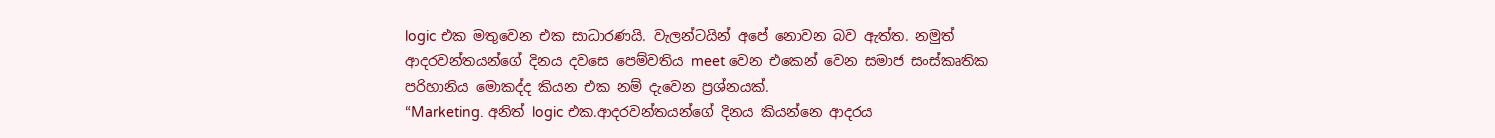logic එක මතුවෙන එක සාධාරණයි. වැලන්ටයින් අපේ නොවන බව ඇත්ත. නමුත් ආදරවන්තයන්ගේ දිනය දවසෙ පෙම්වතිය meet වෙන එකෙන් වෙන සමාජ සංස්කෘතික පරිහානිය මොකද්ද කියන එක නම් දැවෙන ප්‍රශ්නයක්.
“Marketing. අනිත් logic එක.ආදරවන්තයන්ගේ දිනය කියන්නෙ ආදරය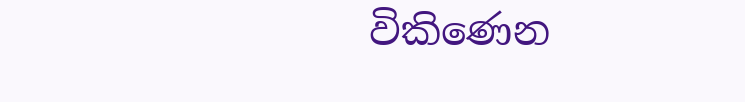විකිණෙන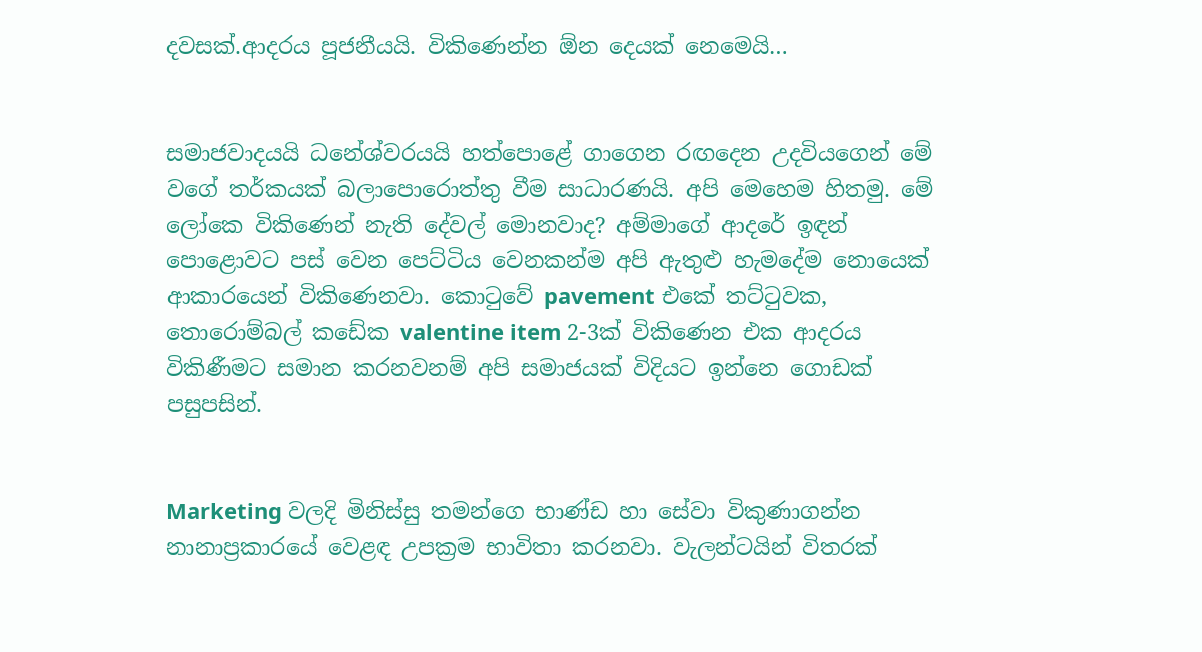දවසක්.ආදරය පූජනීයයි. විකිණෙන්න ඕන දෙයක් නෙමෙයි…


සමාජවාදයයි ධනේශ්වරයයි හත්පොළේ ගාගෙන රඟදෙන උදවියගෙන් මේ වගේ තර්කයක් බලාපොරොත්තු වීම සාධාරණයි. අපි මෙහෙම හිතමු. මේ ලෝකෙ විකිණෙන් නැති දේවල් මොනවාද? අම්මාගේ ආදරේ ඉඳන් පොළොවට පස් වෙන පෙට්ටිය වෙනකන්ම අපි ඇතුළු හැමදේම නොයෙක් ආකාරයෙන් විකිණෙනවා. කොටුවේ pavement එකේ තට්ටුවක, තොරොම්බල් කඩේක valentine item 2-3ක් විකිණෙන එක ආදරය විකිණීමට සමාන කරනවනම් අපි සමාජයක් විදියට ඉන්නෙ ගොඩක් පසුපසින්.


Marketing වලදි මිනිස්සු තමන්ගෙ භාණ්ඩ හා සේවා විකුණාගන්න නානාප්‍රකාරයේ වෙළඳ උපක්‍රම භාවිතා කරනවා. වැලන්ටයින් විතරක්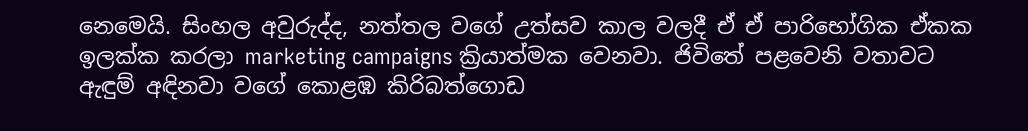නෙමෙයි. සිංහල අවුරුද්ද, නත්තල වගේ උත්සව කාල වලදී ඒ ඒ පාරිභෝගික ඒකක ඉලක්ක කරලා marketing campaigns ක්‍රියාත්මක වෙනවා. ජිවිතේ පළවෙනි වතාවට ඇඳුම් අඳිනවා වගේ කොළඹ කිරිබත්ගොඩ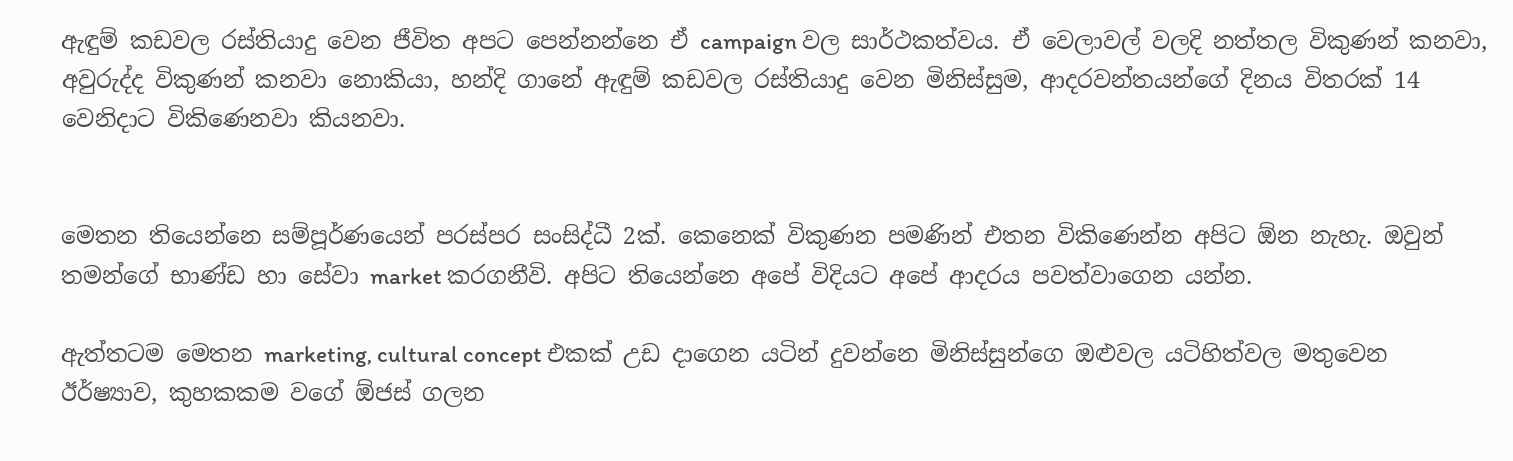ඇඳුම් කඩවල රස්තියාදු වෙන ජීවිත අපට පෙන්නන්නෙ ඒ campaign වල සාර්ථකත්වය. ඒ වෙලාවල් වලදි නත්තල විකුණන් කනවා, අවුරුද්ද විකුණන් කනවා නොකියා, හන්දි ගානේ ඇඳුම් කඩවල රස්තියාදු වෙන මිනිස්සුම, ආදරවන්තයන්ගේ දිනය විතරක් 14 වෙනිදාට විකිණෙනවා කියනවා.


මෙතන තියෙන්නෙ සම්පූර්ණයෙන් පරස්පර සංසිද්ධී 2ක්. කෙනෙක් විකුණන පමණින් එතන විකිණෙන්න අපිට ඕන නැහැ. ඔවුන් තමන්ගේ භාණ්ඩ හා සේවා market කරගනීවි. අපිට තියෙන්නෙ අපේ විදියට අපේ ආදරය පවත්වාගෙන යන්න.

ඇත්තටම මෙතන marketing, cultural concept එකක් උඩ දාගෙන යටින් දුවන්නෙ මිනිස්සුන්ගෙ ඔළුවල යටිහිත්වල මතුවෙන ඊර්ෂ්‍යාව, කුහකකම වගේ ඕජස් ගලන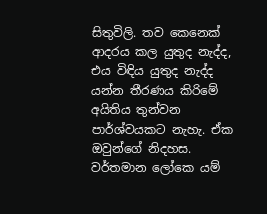සිතුවිලි. තව කෙනෙක් ආදරය කල යුතුද නැද්ද, එය විඳිය යුතුද නැද්ද යන්න තීරණය කිරිමේ අයිතිය තුන්වන පාර්ශ්වයකට නැහැ. ඒක ඔවුන්ගේ නිදහස. වර්තමාන ලෝකෙ යම්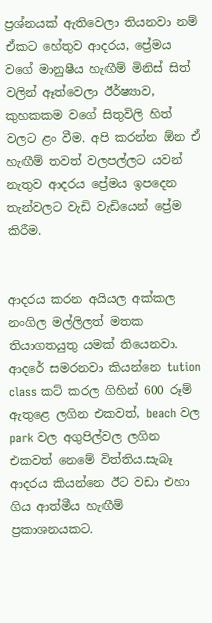ප්‍රශ්නයක් ඇතිවෙලා තියනවා නම් ඒකට හේතුව ආදරය, ප්‍රේමය වගේ මානුෂීය හැඟීම් මිනිස් සිත් වලින් ඈත්වෙලා ඊර්ෂ්‍යාව, කුහකකම වගේ සිතුවිලි හිත් වලට ළං වීම. අපි කරන්න ඕන ඒ හැඟීම් තවත් වලපල්ලට යවන් නැතුව ආදරය ප්‍රේමය ඉපදෙන තැන්වලට වැඩි වැඩියෙන් ප්‍රේම කිරීම.


ආදරය කරන අයියල අක්කල නංගිල මල්ලිලත් මතක තියාගතයුතු යමක් තියෙනවා. ආදරේ සමරනවා කියන්නෙ tution class කට් කරල ගිහින් 600 රූම් ඇතුළෙ ලගින එකවත්, beach වල park වල අගුපිල්වල ලගින එකවත් නෙමේ විත්තිය.සැබෑ ආදරය කියන්නෙ ඊට වඩා එහා ගිය ආත්මීය හැඟීම් ප්‍රකාශනයකට.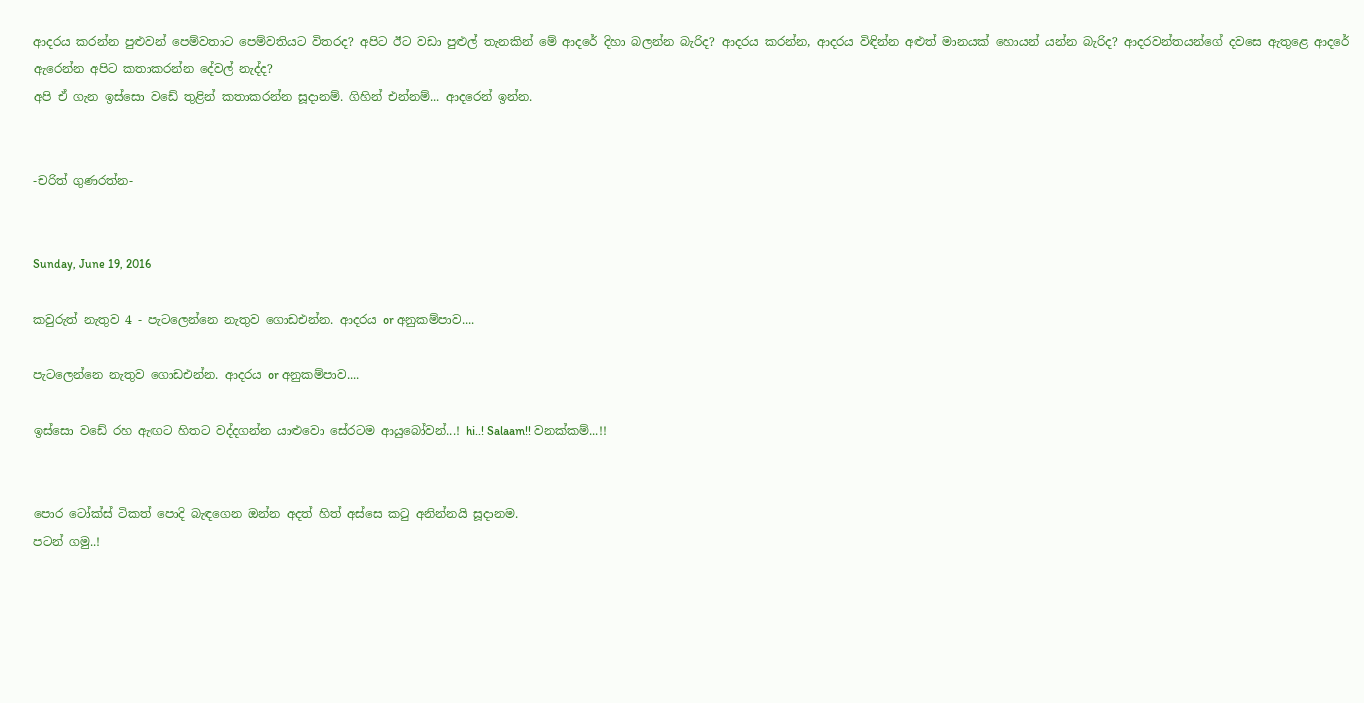ආදරය කරන්න පුළුවන් පෙම්වතාට පෙම්වතියට විතරද? අපිට ඊට වඩා පුළුල් තැනකින් මේ ආදරේ දිහා බලන්න බැරිද? ආදරය කරන්න, ආදරය විඳින්න අළුත් මානයක් හොයන් යන්න බැරිද? ආදරවන්තයන්ගේ දවසෙ ඇතුළෙ ආදරේ ඇරෙන්න අපිට කතාකරන්න දේවල් නැද්ද?
අපි ඒ ගැන ඉස්සො වඩේ තුළින් කතාකරන්න සූදානම්. ගිහින් එන්නම්... ආදරෙන් ඉන්න.


-චරිත් ගුණරත්න-


Sunday, June 19, 2016

කවුරුත් නැතුව 4 - පැටලෙන්නෙ නැතුව ගොඩඑන්න. ආදරය or අනුකම්පාව....

පැටලෙන්නෙ නැතුව ගොඩඑන්න. ආදරය or අනුකම්පාව....

ඉස්සො වඩේ රහ ඇඟට හිතට වද්දගන්න යාළුවො සේරටම ආයුබෝවන්...! hi..! Salaam!! වනක්කම්...!!


පොර ටෝක්ස් ටිකත් පොදි බැඳගෙන ඔන්න අදත් හිත් අස්සෙ කටු අනින්නයි සූදානම.
පටන් ගමු..!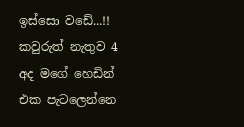ඉස්සො වඩේ...!! කවුරුත් නැතුව 4
අද මගේ හෙඩින් එක පැටලෙන්නෙ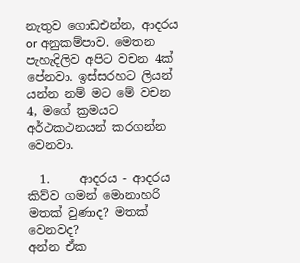නැතුව ගොඩඑන්න, ආදරය or අනුකම්පාව. මෙතන පැහැදිලිව අපිට වචන 4ක් පේනවා. ඉස්සරහට ලියන් යන්න නම් මට මේ වචන 4, මගේ ක්‍රමයට අර්ථකථනයන් කරගන්න වෙනවා.

  1.     ආදරය - ආදරය කිව්ව ගමන් මොනාහරි මතක් වුණාද? මතක් වෙනවද?
අන්න ඒක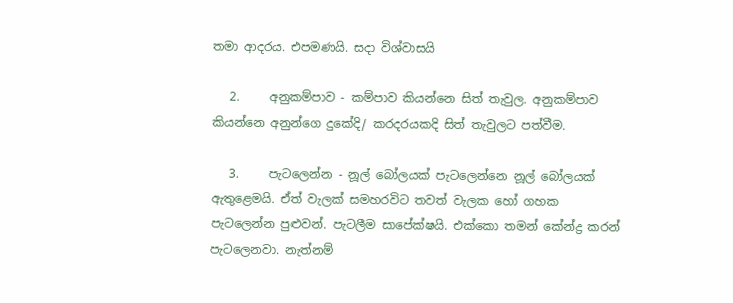තමා ආදරය. එපමණයි. සදා විශ්වාසයි

   2.     අනුකම්පාව - කම්පාව කියන්නෙ සිත් තැවුල. අනුකම්පාව කියන්නෙ අනුන්ගෙ දුකේදි/ කරදරයකදි සිත් තැවුලට පත්වීම.

   3.     පැටලෙන්න - නූල් බෝලයක් පැටලෙන්නෙ නූල් බෝලයක් ඇතුළෙමයි. ඒත් වැලක් සමහරවිට තවත් වැලක හෝ ගහක පැටලෙන්න පුළුවන්. පැටලීම සාපේක්ෂයි. එක්කො තමන් කේන්ද්‍ර කරන් පැටලෙනවා. නැත්නම්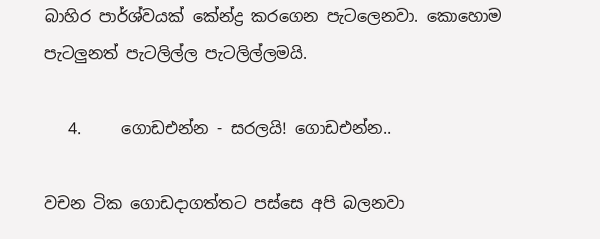බාහිර පාර්ශ්වයක් කේන්ද්‍ර කරගෙන පැටලෙනවා. කොහොම පැටලුනත් පැටලිල්ල පැටලිල්ලමයි.

   4.     ගොඩඑන්න - සරලයි! ගොඩඑන්න..

වචන ටික ගොඩදාගත්තට පස්සෙ අපි බලනවා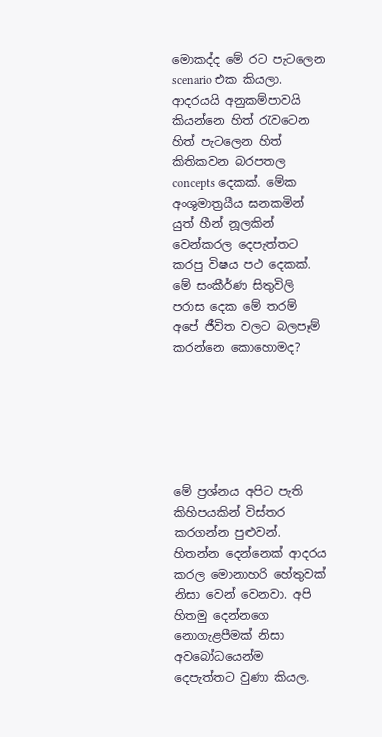මොකද්ද මේ රට පැටලෙන scenario එක කියලා. ආදරයයි අනුකම්පාවයි කියන්නෙ හිත් රැවටෙන හිත් පැටලෙන හිත් කිතිකවන බරපතල concepts දෙකක්. මේක අංශුමාත්‍රයීය ඝනකමින් යුත් හීන් නූලකින් වෙන්කරල දෙපැත්තට කරපු විෂය පථ දෙකක්. මේ සංකීර්ණ සිතුවිලි පරාස දෙක මේ තරම් අපේ ජීවිත වලට බලපෑම් කරන්නෙ කොහොමද?






මේ ප්‍රශ්නය අපිට පැති කිහිපයකින් විස්තර කරගන්න පුළුවන්. හිතන්න දෙන්නෙක් ආදරය කරල මොනාහරි හේතුවක් නිසා වෙන් වෙනවා. අපි හිතමු දෙන්නගෙ නොගැළපීමක් නිසා අවබෝධයෙන්ම දෙපැත්තට වුණා කියල.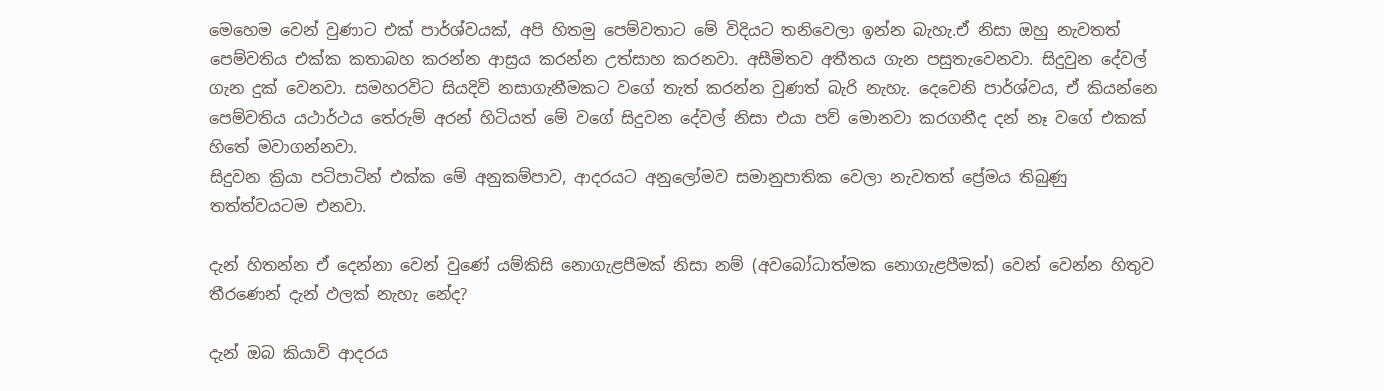මෙහෙම වෙන් වුණාට එක් පාර්ශ්වයක්, අපි හිතමු පෙම්වතාට මේ විදියට තනිවෙලා ඉන්න බැහැ.ඒ නිසා ඔහු නැවතත් පෙම්වතිය එක්ක කතාබහ කරන්න ආස්‍රය කරන්න උත්සාහ කරනවා. අසීමිතව අතීතය ගැන පසුතැවෙනවා. සිදුවුන දේවල් ගැන දුක් වෙනවා. සමහරවිට සියදිවි නසාගැනීමකට වගේ තැත් කරන්න වුණත් බැරි නැහැ. දෙවෙනි පාර්ශ්වය, ඒ කියන්නෙ පෙම්වතිය යථාර්ථය තේරුම් අරන් හිටියත් මේ වගේ සිදුවන දේවල් නිසා එයා පව් මොනවා කරගනීද දන් නෑ වගේ එකක් හිතේ මවාගන්නවා.
සිදුවන ක්‍රියා පටිපාටින් එක්ක මේ අනුකම්පාව, ආදරයට අනුලෝමව සමානුපාතික වෙලා නැවතත් ප්‍රේමය තිබුණු තත්ත්වයටම එනවා.

දැන් හිතන්න ඒ දෙන්නා වෙන් වුණේ යම්කිසි නොගැළපීමක් නිසා නම් (අවබෝධාත්මක නොගැළපීමක්) වෙන් වෙන්න හිතුව තීරණෙන් දැන් ඵලක් නැහැ නේද?

දැන් ඔබ කියාවි ආදරය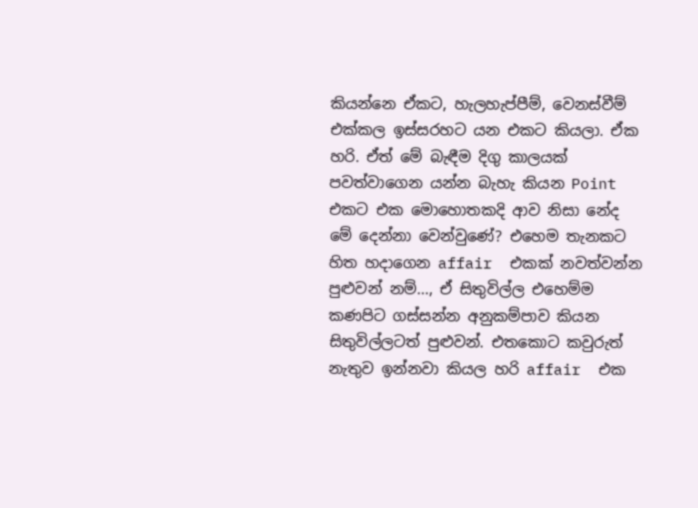කියන්නෙ ඒකට, හැලහැප්පීම්, වෙනස්වීම් එක්කල ඉස්සරහට යන එකට කියලා. ඒක හරි. ඒත් මේ බැඳීම දිගු කාලයක් පවත්වාගෙන යන්න බැහැ කියන Point එකට එක මොහොතකදි ආව නිසා නේද මේ දෙන්නා වෙන්වුණේ? එහෙම තැනකට හිත හදාගෙන affair  එකක් නවත්වන්න පුළුවන් නම්..., ඒ සිතුවිල්ල එහෙම්ම කණපිට ගස්සන්න අනුකම්පාව කියන සිතුවිල්ලටත් පුළුවන්. එතකොට කවුරුත් නැතුව ඉන්නවා කියල හරි affair  එක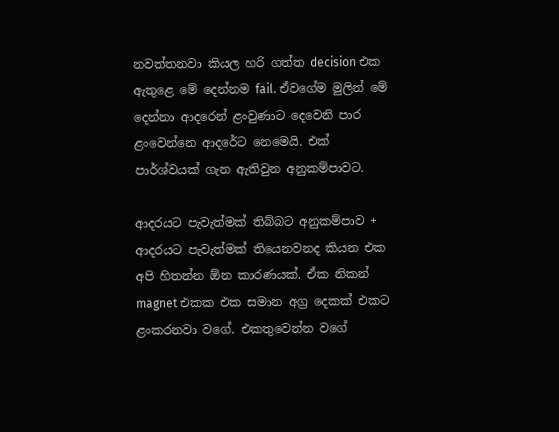නවත්තනවා කියල හරි ගත්ත decision එක ඇතුළෙ මේ දෙන්නම fail. ඒවගේම මුලින් මේ දෙන්නා ආදරෙන් ළංවුණාට දෙවෙනි පාර ළංවෙන්නෙ ආදරේට නෙමෙයි. එක් පාර්ශ්වයක් ගැන ඇතිවුන අනුකම්පාවට.

ආදරයට පැවැත්මක් තිබ්බට අනුකම්පාව + ආදරයට පැවැත්මක් තියෙනවනද කියන එක අපි හිතන්න ඕන කාරණයක්. ඒක නිකන් magnet එකක එක සමාන අග්‍ර දෙකක් එකට ළංකරනවා වගේ. එකතුවෙන්න වගේ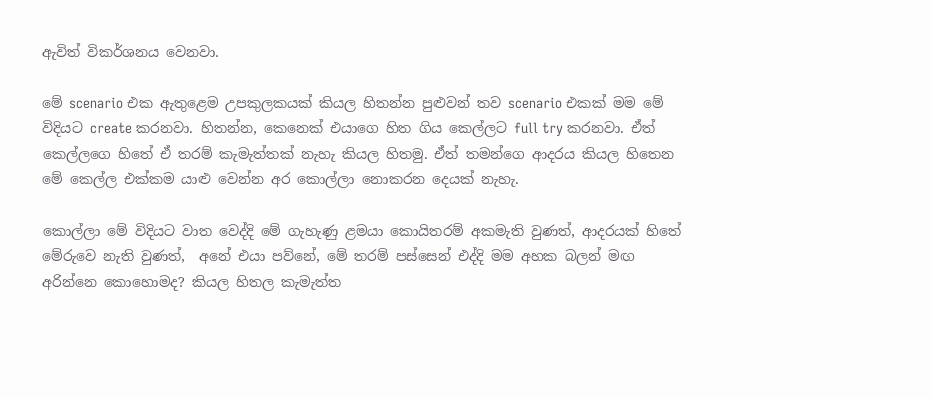ඇවිත් විකර්ශනය වෙනවා.

මේ scenario එක ඇතුළෙම උපකුලකයක් කියල හිතන්න පුළුවන් තව scenario එකක් මම මේ විදියට create කරනවා. හිතන්න, කෙනෙක් එයාගෙ හිත ගිය කෙල්ලට full try කරනවා. ඒත් කෙල්ලගෙ හිතේ ඒ තරම් කැමැත්තක් නැහැ කියල හිතමු. ඒත් තමන්ගෙ ආදරය කියල හිතෙන මේ කෙල්ල එක්කම යාළු වෙන්න අර කොල්ලා නොකරන දෙයක් නැහැ.

කොල්ලා මේ විදියට වාත වෙද්දි මේ ගැහැණු ළමයා කොයිතරම් අකමැති වුණත්, ආදරයක් හිතේ මේරුවෙ නැති වුණත්,  අනේ එයා පව්නේ, මේ තරම් පස්සෙන් එද්දි මම අහක බලන් මඟ අරින්නෙ කොහොමද? කියල හිතල කැමැත්ත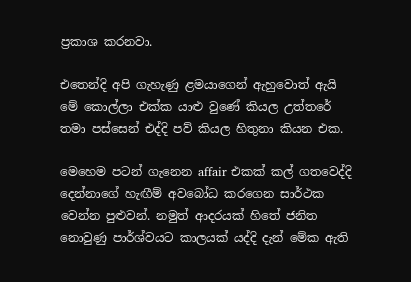ප්‍රකාශ කරනවා.

එතෙන්දි අපි ගැහැණු ළමයාගෙන් ඇහුවොත් ඇයි මේ කොල්ලා එක්ක යාළු වුණේ කියල උත්තරේ තමා පස්සෙන් එද්දි පව් කියල හිතුනා කියන එක.

මෙහෙම පටන් ගැනෙන affair එකක් කල් ගතවෙද්දි දෙන්නාගේ හැඟීම් අවබෝධ කරගෙන සාර්ථක වෙන්න පුළුවන්. නමුත් ආදරයක් හිතේ ජනිත නොවුණු පාර්ශ්වයට කාලයක් යද්දි දැන් මේක ඇති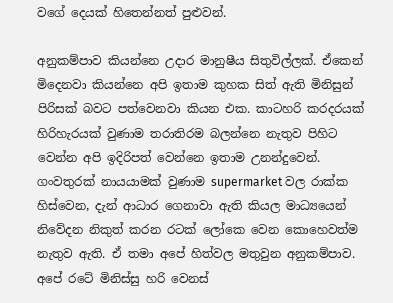වගේ දෙයක් හිතෙන්නත් පුළුවන්.

අනුකම්පාව කියන්නෙ උදාර මානුෂීය සිතුවිල්ලක්. ඒකෙන් මිදෙනවා කියන්නෙ අපි ඉතාම කුහක සිත් ඇති මිනිසුන් පිරිසක් බවට පත්වෙනවා කියන එක. කාටහරි කරදරයක් හිරිහැරයක් වුණාම තරාතිරම බලන්නෙ නැතුව පිහිට වෙන්න අපි ඉදිරිපත් වෙන්නෙ ඉතාම උනන්දුවෙන්. ගංවතුරක් නායයාමක් වුණාම supermarket වල රාක්ක හිස්වෙන, දැන් ආධාර ගෙනාවා ඇති කියල මාධ්‍යයෙන් නිවේදන නිකුත් කරන රටක් ලෝකෙ වෙන කොහෙවත්ම නැතුව ඇති. ඒ තමා අපේ හිත්වල මතුවුන අනුකම්පාව. අපේ රටේ මිනිස්සු හරි වෙනස්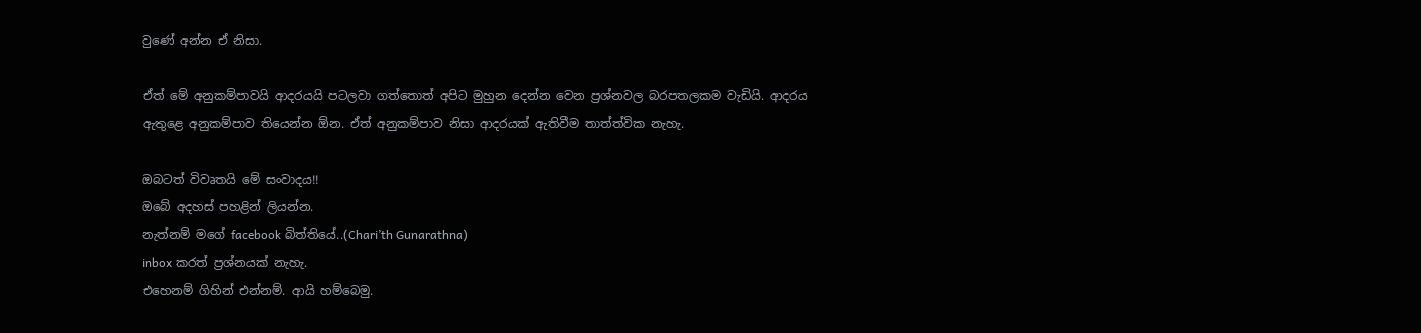වුණේ අන්න ඒ නිසා.

ඒත් මේ අනුකම්පාවයි ආදරයයි පටලවා ගත්තොත් අපිට මුහුන දෙන්න වෙන ප්‍රශ්නවල බරපතලකම වැඩියි. ආදරය ඇතුළෙ අනුකම්පාව තියෙන්න ඕන. ඒත් අනුකම්පාව නිසා ආදරයක් ඇතිවීම තාත්ත්වික නැහැ.

ඔබටත් විවෘතයි මේ සංවාදය!!
ඔබේ අදහස් පහළින් ලියන්න.
නැත්නම් මගේ facebook බිත්තියේ..(Chari’th Gunarathna)
inbox කරත් ප්‍රශ්නයක් නැහැ.
එහෙනම් ගිහින් එන්නම්. ආයි හම්බෙමු.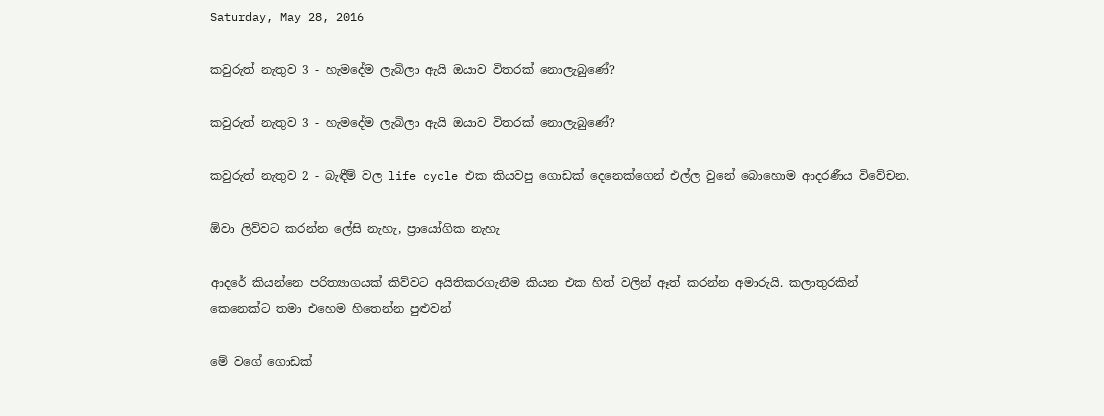Saturday, May 28, 2016

කවුරුත් නැතුව 3 - හැමදේම ලැබිලා ඇයි ඔයාව විතරක් නොලැබුණේ?

කවුරුත් නැතුව 3 - හැමදේම ලැබිලා ඇයි ඔයාව විතරක් නොලැබුණේ?

කවුරුත් නැතුව 2 - බැඳීම් වල life cycle එක කියවපු ගොඩක් දෙනෙක්ගෙන් එල්ල වුනේ බොහොම ආදරණීය විවේචන.

ඕවා ලිව්වට කරන්න ලේසි නැහැ, ප්‍රායෝගික නැහැ

ආදරේ කියන්නෙ පරිත්‍යාගයක් කිව්වට අයිතිකරගැනීම කියන එක හිත් වලින් ඈත් කරන්න අමාරුයි. කලාතුරකින් කෙනෙක්ට තමා එහෙම හිතෙන්න පුළුවන්

මේ වගේ ගොඩක්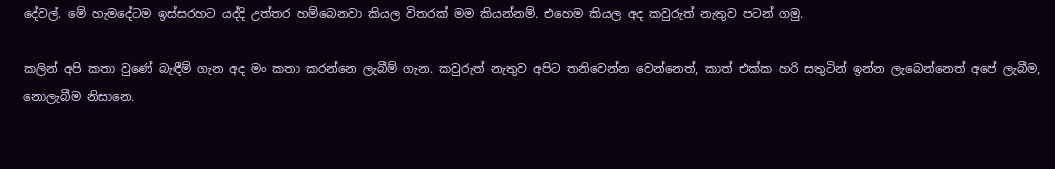දේවල්. මේ හැමදේටම ඉස්සරහට යද්දි උත්තර හම්බෙනවා කියල විතරක් මම කියන්නම්. එහෙම කියල අද කවුරුත් නැතුව පටන් ගමු.

කලින් අපි කතා වුණේ බැඳීම් ගැන අද මං කතා කරන්නෙ ලැබීම් ගැන. කවුරුත් නැතුව අපිට තනිවෙන්න වෙන්නෙත්, කාත් එක්ක හරි සතුටින් ඉන්න ලැබෙන්නෙත් අපේ ලැබීම, නොලැබීම නිසානෙ.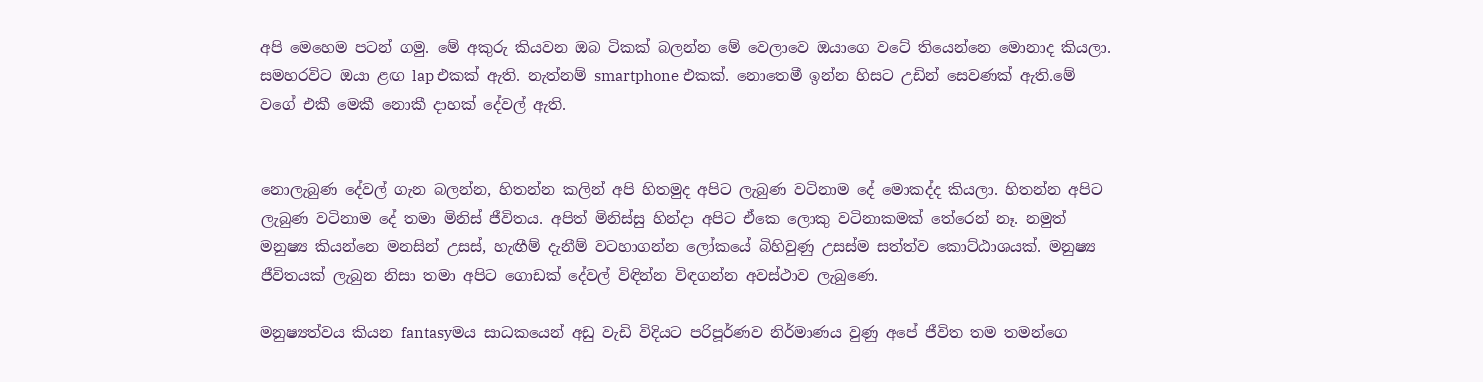අපි මෙහෙම පටන් ගමු. මේ අකුරු කියවන ඔබ ටිකක් බලන්න මේ වෙලාවෙ ඔයාගෙ වටේ තියෙන්නෙ මොනාද කියලා. සමහරවිට ඔයා ළඟ lap එකක් ඇති. නැත්නම් smartphone එකක්. නොතෙමී ඉන්න හිසට උඩින් සෙවණක් ඇති.මේ වගේ එකී මෙකී නොකී දාහක් දේවල් ඇති.


නොලැබුණ දේවල් ගැන බලන්න, හිතන්න කලින් අපි හිතමුද අපිට ලැබුණ වටිනාම දේ මොකද්ද කියලා. හිතන්න අපිට ලැබුණ වටිනාම දේ තමා මිනිස් ජීවිතය. අපිත් මිනිස්සු හින්දා අපිට ඒකෙ ලොකු වටිනාකමක් තේරෙන් නෑ. නමුත් මනුෂ්‍ය කියන්නෙ මනසින් උසස්, හැඟීම් දැනීම් වටහාගන්න ලෝකයේ බිහිවුණු උසස්ම සත්ත්ව කොට්ඨාශයක්. මනුෂ්‍ය ජීවිතයක් ලැබුන නිසා තමා අපිට ගොඩක් දේවල් විඳින්න විඳගන්න අවස්ථාව ලැබුණෙ.

මනුෂ්‍යත්වය කියන fantasyමය සාධකයෙන් අඩු වැඩි විදියට පරිපූර්ණව නිර්මාණය වුණු අපේ ජීවිත තම තමන්ගෙ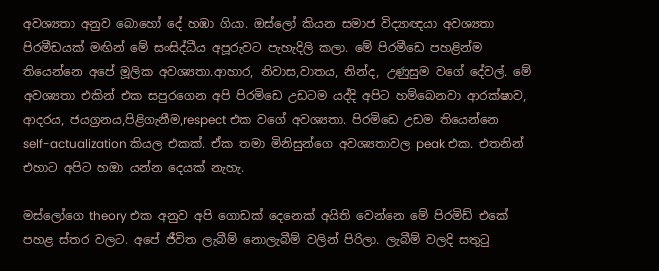අවශ්‍යතා අනුව බොහෝ දේ හඹා ගියා. ඔස්ලෝ කියන සමාජ විද්‍යාඥයා අවශ්‍යතා පිරමීඩයක් මඟින් මේ සංසිද්ධීය අපූරුවට පැහැදිලි කලා. මේ පිරමීඩෙ පහළින්ම තියෙන්නෙ අපේ මූලික අවශ්‍යතා.ආහාර, නිවාස,වාතය, නින්ද, උණුසුම වගේ දේවල්. මේ අවශ්‍යතා එකින් එක සපුරගෙන අපි පිරමිඩෙ උඩටම යද්දි අපිට හම්බෙනවා ආරක්ෂාව, ආදරය, ජයග්‍රනය,පිළිගැනීම,respect එක වගේ අවශ්‍යතා. පිරමිඩෙ උඩම තියෙන්නෙ self-actualization කියල එකක්. ඒක තමා මිනිසුන්ගෙ අවශ්‍යතාවල peak එක. එතනින් එහාට අපිට හඔා යන්න දෙයක් නැහැ.

මස්ලෝගෙ theory එක අනුව අපි ගොඩක් දෙනෙක් අයිති වෙන්නෙ මේ පිරමිඩ් එකේ පහළ ස්තර වලට. අපේ ජීවිත ලැබීම් නොලැබීම් වලින් පිරිලා. ලැබීම් වලදි සතුටු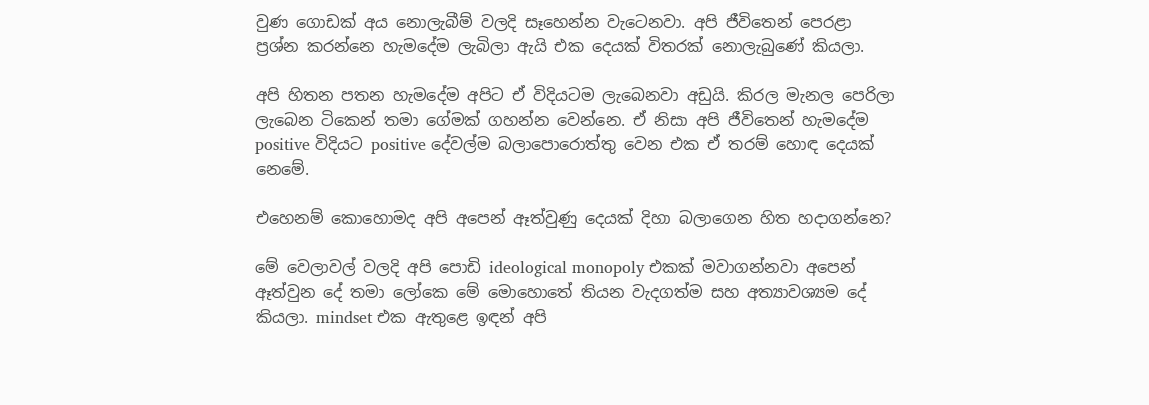වුණ ගොඩක් අය නොලැබීම් වලදි සෑහෙන්න වැටෙනවා. අපි ජීවිතෙන් පෙරළා ප්‍රශ්න කරන්නෙ හැමදේම ලැබිලා ඇයි එක දෙයක් විතරක් නොලැබුණේ කියලා.

අපි හිතන පතන හැමදේම අපිට ඒ විදියටම ලැබෙනවා අඩුයි. කිරල මැනල පෙරිලා ලැබෙන ටිකෙන් තමා ගේමක් ගහන්න වෙන්නෙ. ඒ නිසා අපි ජීවිතෙන් හැමදේම positive විදියට positive දේවල්ම බලාපොරොත්තු වෙන එක ඒ තරම් හොඳ දෙයක් නෙමේ.

එහෙනම් කොහොමද අපි අපෙන් ඈත්වුණු දෙයක් දිහා බලාගෙන හිත හදාගන්නෙ?

මේ වෙලාවල් වලදි අපි පොඩි ideological monopoly එකක් මවාගන්නවා අපෙන් ඈත්වුන දේ තමා ලෝකෙ මේ මොහොතේ තියන වැදගත්ම සහ අත්‍යාවශ්‍යම දේ කියලා. mindset එක ඇතුළෙ ඉඳන් අපි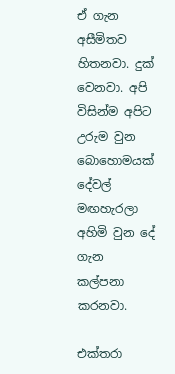ඒ ගැන අසීමිතව හිතනවා. දුක් වෙනවා. අපි විසින්ම අපිට උරුම වුන බොහොමයක් දේවල් මඟහැරලා අහිමි වුන දේ ගැන කල්පනා කරනවා.

එක්තරා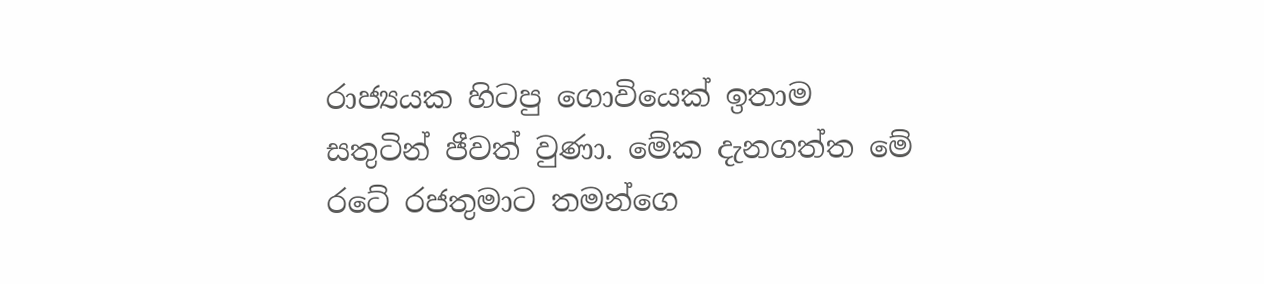රාජ්‍යයක හිටපු ගොවියෙක් ඉතාම සතුටින් ජීවත් වුණා. මේක දැනගත්ත මේ රටේ රජතුමාට තමන්ගෙ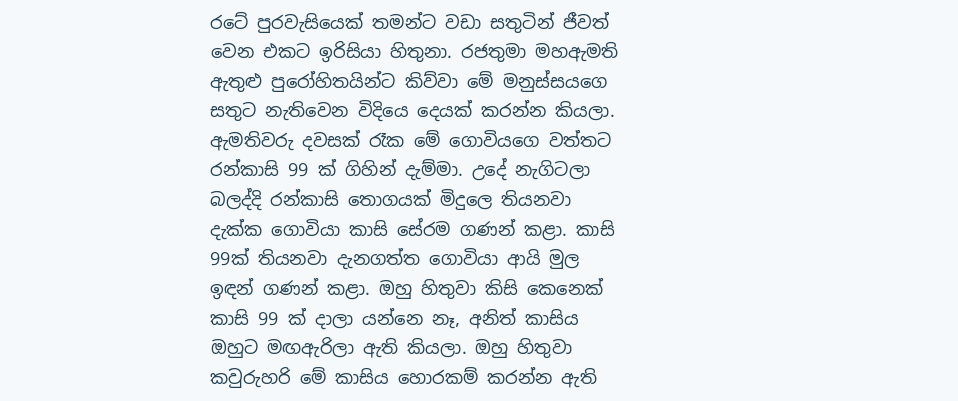රටේ පුරවැසියෙක් තමන්ට වඩා සතුටින් ජීවත් වෙන එකට ඉරිසියා හිතුනා. රජතුමා මහඇමති ඇතුළු පුරෝහිතයින්ට කිව්වා මේ මනුස්සයගෙ සතුට නැතිවෙන විදියෙ දෙයක් කරන්න කියලා. ඇමතිවරු දවසක් රෑක මේ ගොවියගෙ වත්තට රන්කාසි 99 ක් ගිහින් දැම්මා. උදේ නැගිටලා බලද්දි රන්කාසි තොගයක් මිදුලෙ තියනවා දැක්ක ගොවියා කාසි සේරම ගණන් කළා. කාසි 99ක් තියනවා දැනගත්ත ගොවියා ආයි මුල ඉඳන් ගණන් කළා. ඔහු හිතුවා කිසි කෙනෙක් කාසි 99 ක් දාලා යන්නෙ නෑ, අනිත් කාසිය ඔහුට මඟඇරිලා ඇති කියලා. ඔහු හිතුවා කවුරුහරි මේ කාසිය හොරකම් කරන්න ඇති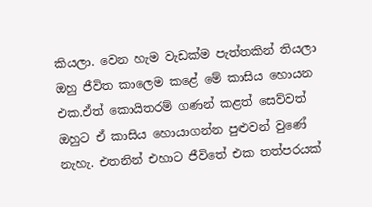කියලා. වෙන හැම වැඩක්ම පැත්තකින් තියලා ඔහු ජීවිත කාලෙම කළේ මේ කාසිය හොයන එක.ඒත් කොයිතරම් ගණන් කළත් සෙව්වත් ඔහුට ඒ කාසිය හොයාගන්න පුළුවන් වුණේ නැහැ. එතනින් එහාට ජීවිතේ එක තත්පරයක්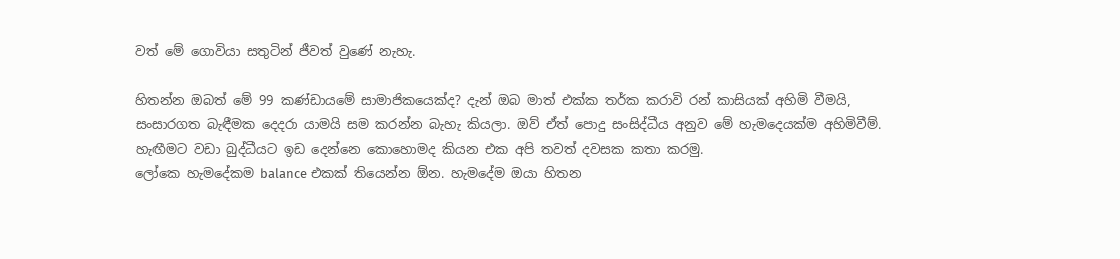වත් මේ ගොවියා සතුටින් ජීවත් වුණේ නැහැ.

හිතන්න ඔබත් මේ 99 කණ්ඩායමේ සාමාජිකයෙක්ද? දැන් ඔබ මාත් එක්ක තර්ක කරාවි රන් කාසියක් අහිමි වීමයි, සංසාරගත බැඳීමක දෙදරා යාමයි සම කරන්න බැහැ කියලා. ඔව් ඒත් පොදු සංසිද්ධීය අනුව මේ හැමදෙයක්ම අහිමිවීම්. හැඟීමට වඩා බුද්ධීයට ඉඩ දෙන්නෙ කොහොමද කියන එක අපි තවත් දවසක කතා කරමු.
ලෝකෙ හැමදේකම balance එකක් තියෙන්න ඕන. හැමදේම ඔයා හිතන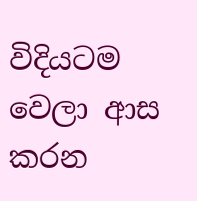විදියටම වෙලා ආස කරන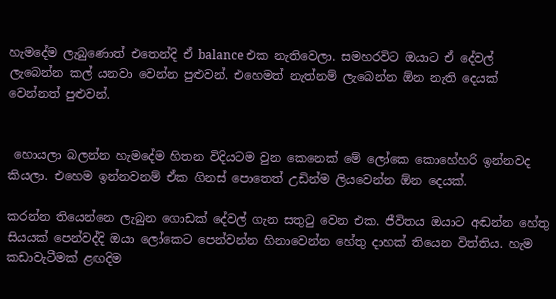හැමදේම ලැබුණොත් එතෙන්දි ඒ balance එක නැතිවෙලා. සමහරවිට ඔයාට ඒ දේවල් ලැබෙන්න කල් යනවා වෙන්න පුළුවන්. එහෙමත් නැත්නම් ලැබෙන්න ඕන නැති දෙයක් වෙන්නත් පුළුවන්.


 හොයලා බලන්න හැමදේම හිතන විදියටම වුන කෙනෙක් මේ ලෝකෙ කොහේහරි ඉන්නවද කියලා. එහෙම ඉන්නවනම් ඒක ගිනස් පොතෙත් උඩින්ම ලියවෙන්න ඕන දෙයක්.

කරන්න තියෙන්නෙ ලැබුන ගොඩක් දේවල් ගැන සතුටු වෙන එක. ජීවිතය ඔයාට අඬන්න හේතු සියයක් පෙන්වද්දි ඔයා ලෝකෙට පෙන්වන්න හිනාවෙන්න හේතු දාහක් තියෙන විත්තිය. හැම කඩාවැටීමක් ළඟදිම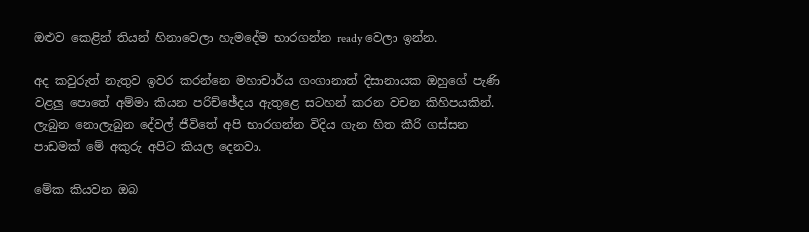ඔළුව කෙළින් තියන් හිනාවෙලා හැමදේම භාරගන්න ready වෙලා ඉන්න.

අද කවුරුත් නැතුව ඉවර කරන්නෙ මහාචාර්ය ගංගානාත් දිසානායක ඔහුගේ පැණි වළලු පොතේ අම්මා කියන පරිච්ඡේදය ඇතුළෙ සටහන් කරන වචන කිහිපයකින්. ලැබුන නොලැබුන දේවල් ජීවිතේ අපි භාරගන්න විදිය ගැන හිත කීරි ගස්සන පාඩමක් මේ අකුරු අපිට කියල දෙනවා.

මේක කියවන ඔබ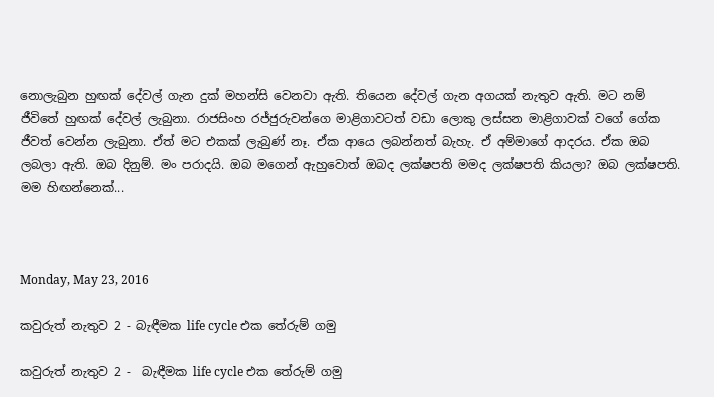නොලැබුන හුඟක් දේවල් ගැන දුක් මහන්සි වෙනවා ඇති. තියෙන දේවල් ගැන අගයක් නැතුව ඇති. මට නම් ජීවිතේ හුඟක් දේවල් ලැබුනා. රාජසිංහ රජ්ජුරුවන්ගෙ මාළිගාවටත් වඩා ලොකු ලස්සන මාළිගාවක් වගේ ගේක ජීවත් වෙන්න ලැබුනා. ඒත් මට එකක් ලැබුණ් නෑ. ඒක ආයෙ ලබන්නත් බැහැ. ඒ අම්මාගේ ආදරය. ඒක ඔබ ලබලා ඇති. ඔබ දිනුම්. මං පරාදයි. ඔබ මගෙන් ඇහුවොත් ඔබද ලක්ෂපති මමද ලක්ෂපති කියලා? ඔබ ලක්ෂපති. මම හිඟන්නෙක්...



Monday, May 23, 2016

කවුරුත් නැතුව 2 - බැඳීමක life cycle එක තේරුම් ගමු

කවුරුත් නැතුව 2 -  බැඳීමක life cycle එක තේරුම් ගමු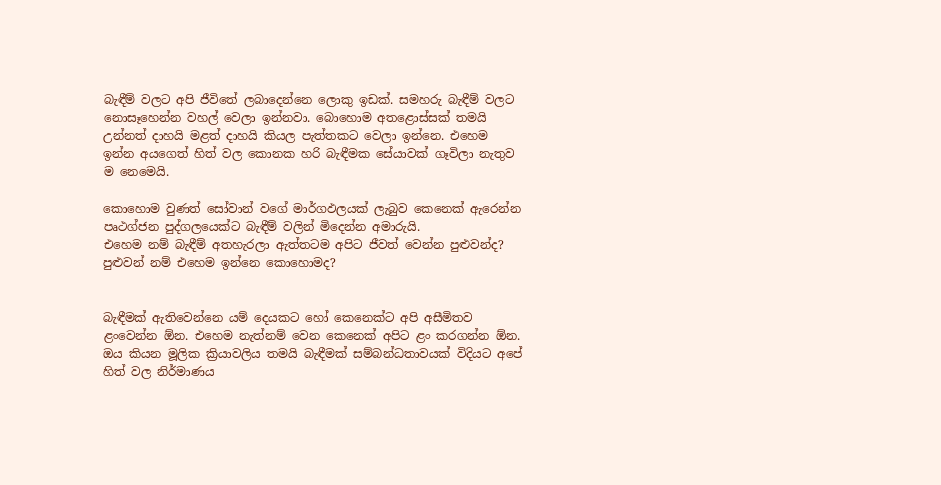බැඳීම් වලට අපි ජීවිතේ ලබාදෙන්නෙ ලොකු ඉඩක්. සමහරු බැඳීම් වලට නොසෑහෙන්න වහල් වෙලා ඉන්නවා. බොහොම අතළොස්සක් තමයි උන්නත් දාහයි මළත් දාහයි කියල පැත්තකට වෙලා ඉන්නෙ. එහෙම ඉන්න අයගෙත් හිත් වල කොනක හරි බැඳීමක සේයාවක් ගෑවිලා නැතුව ම නෙමෙයි.

කොහොම වුණත් සෝවාන් වගේ මාර්ගඵලයක් ලැබුව කෙනෙක් ඇරෙන්න පෘථග්ජන පුද්ගලයෙක්ට බැඳීම් වලින් මිදෙන්න අමාරුයි.
එහෙම නම් බැඳීම් අතහැරලා ඇත්තටම අපිට ජීවත් වෙන්න පුළුවන්ද? පුළුවන් නම් එහෙම ඉන්නෙ කොහොමද?


බැඳීමක් ඇතිවෙන්නෙ යම් දෙයකට හෝ කෙනෙක්ට අපි අසීමිතව ළංවෙන්න ඕන. එහෙම නැත්නම් වෙන කෙනෙක් අපිට ළං කරගන්න ඕන.
ඔය කියන මූලික ක්‍රියාවලිය තමයි බැඳීමක් සම්බන්ධතාවයක් විදියට අපේ හිත් වල නිර්මාණය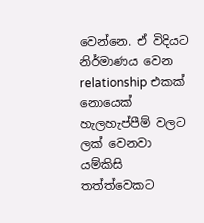වෙන්නෙ. ඒ විදියට නිර්මාණය වෙන relationship එකක් නොයෙක් හැලහැප්පීම් වලට ලක් වෙනවා යම්කිසි තත්ත්වෙකට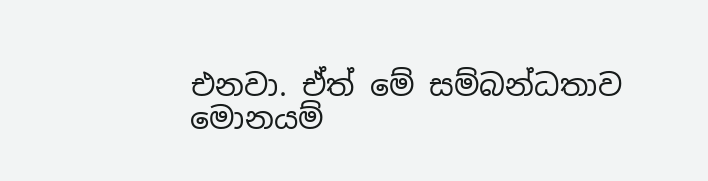එනවා. ඒත් මේ සම්බන්ධතාව මොනයම්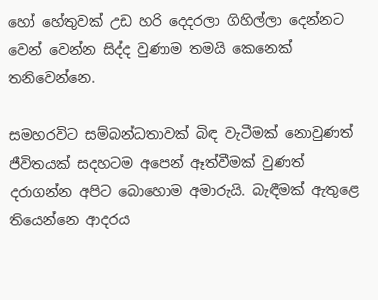හෝ හේතුවක් උඩ හරි දෙදරලා ගිහිල්ලා දෙන්නට වෙන් වෙන්න සිද්ද වුණාම තමයි කෙනෙක් තනිවෙන්නෙ.

සමහරවිට සම්බන්ධතාවක් බිඳ වැටීමක් නොවුණත් ජීවිතයක් සදහටම අපෙන් ඈත්වීමක් වුණත් දරාගන්න අපිට බොහොම අමාරුයි. බැඳීමක් ඇතුළෙ තියෙන්නෙ ආදරය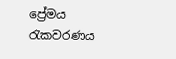ප්‍රේමය රැකවරණය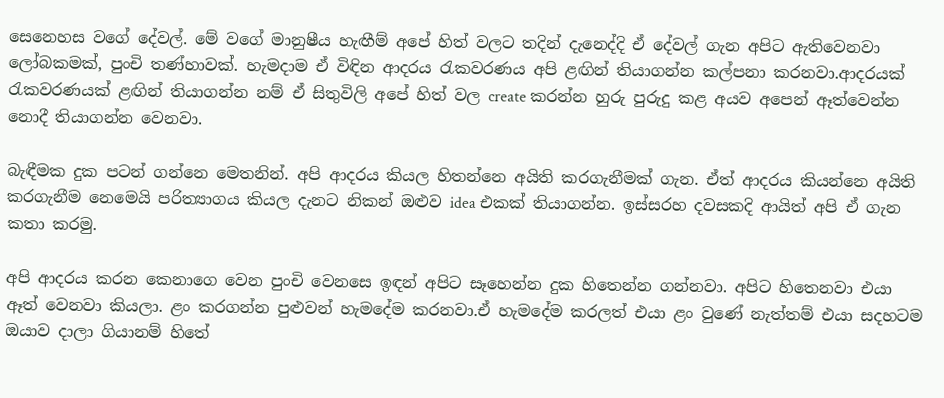සෙනෙහස වගේ දේවල්. මේ වගේ මානුෂීය හැඟීම් අපේ හිත් වලට තදින් දැනෙද්දි ඒ දේවල් ගැන අපිට ඇතිවෙනවා ලෝබකමක්, පුංචි තණ්හාවක්. හැමදාම ඒ විඳින ආදරය රැකවරණය අපි ළඟින් තියාගන්න කල්පනා කරනවා.ආදරයක් රැකවරණයක් ළඟින් තියාගන්න නම් ඒ සිතුවිලි අපේ හිත් වල create කරන්න හුරු පුරුදු කළ අයව අපෙන් ඈත්වෙන්න නොදී තියාගන්න වෙනවා.

බැඳීමක දුක පටන් ගන්නෙ මෙතනින්. අපි ආදරය කියල හිතන්නෙ අයිති කරගැනීමක් ගැන. ඒත් ආදරය කියන්නෙ අයිති කරගැනීම නෙමෙයි පරිත්‍යාගය කියල දැනට නිකන් ඔළුව idea එකක් තියාගන්න. ඉස්සරහ දවසකදි ආයිත් අපි ඒ ගැන කතා කරමු.

අපි ආදරය කරන කෙනාගෙ වෙන පුංචි වෙනසෙ ඉඳන් අපිට සෑහෙන්න දුක හිතෙන්න ගන්නවා. අපිට හිතෙනවා එයා ඈත් වෙනවා කියලා. ළං කරගන්න පුළුවන් හැමදේම කරනවා.ඒ හැමදේම කරලත් එයා ළං වුණේ නැත්තම් එයා සදහටම ඔයාව දාලා ගියානම් හිතේ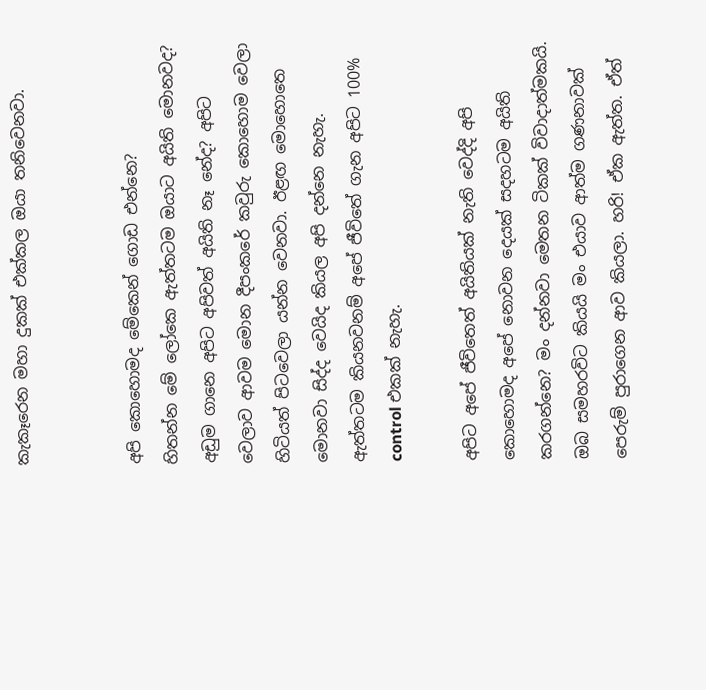කැකෑරෙන මහා දුකක් එක්කල ඔයා තනිවෙනවා.


අපි කොහොමද මේකෙන් ගොඩ එන්නෙ?
හිතන්න මේ ලෝකෙ ඇත්තටම ඔයාට අයිති මොනවද?
අඩුම ගානෙ අපිට අපිවත් අයිති නෑ නේද? අපිට වෙලාව ආවම මොන දීපංකරේ කවුරු කොහොම වෙලා හිටියත් පිටවෙලා යන්න වෙනවා. ඊළඟ මොහොතෙ මොනවා සිද්ද වෙයිද කියල අපි දන්නෙ නැහැ. ඇත්තටම කියනවනම් අපේ ජීවිතේ ගැන අපිට 100% control එකක් නැහැ.

අපිට අපේ ජීවිතෙත් අයිතියක් නැති වෙද්දි අපි කොහොමද අපේ නොවන දෙයක් සදහටම අයිති කරගන්නෙ? මං දන්නවා මෙතන ටිකක් විවාදාත්මකයි. ඔබ සමහරවිට කියයි මං එයාව ආත්ම ගණනාවක් පෙරුම් පුරාගෙන ආව කියලා. හරි! ඒක ඇත්ත. ඒත්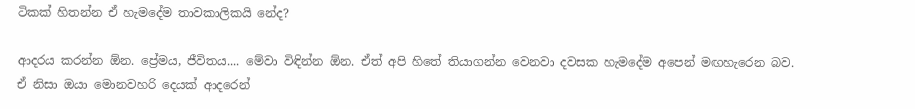ටිකක් හිතන්න ඒ හැමදේම තාවකාලිකයි නේද?

ආදරය කරන්න ඕන. ප්‍රේමය, ජීවිතය.... මේවා විඳින්න ඕන. ඒත් අපි හිතේ තියාගන්න වෙනවා දවසක හැමදේම අපෙන් මඟහැරෙන බව. ඒ නිසා ඔයා මොනවහරි දෙයක් ආදරෙන්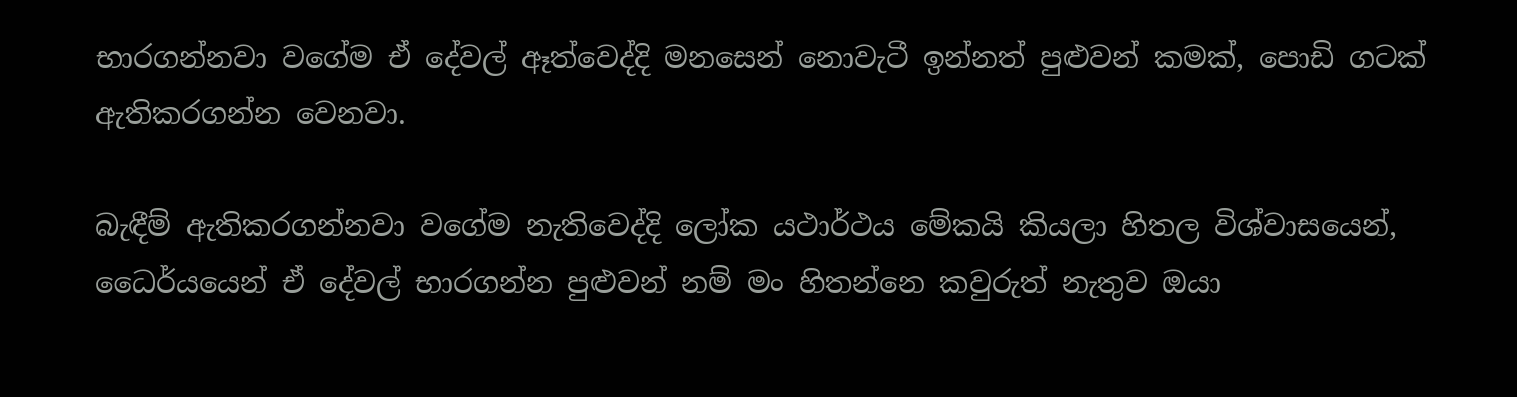භාරගන්නවා වගේම ඒ දේවල් ඈත්වෙද්දි මනසෙන් නොවැටී ඉන්නත් පුළුවන් කමක්, පොඩි ගටක් ඇතිකරගන්න වෙනවා.

බැඳීම් ඇතිකරගන්නවා වගේම නැතිවෙද්දි ලෝක යථාර්ථය මේකයි කියලා හිතල විශ්වාසයෙන්, ධෛර්යයෙන් ඒ දේවල් භාරගන්න පුළුවන් නම් මං හිතන්නෙ කවුරුත් නැතුව ඔයා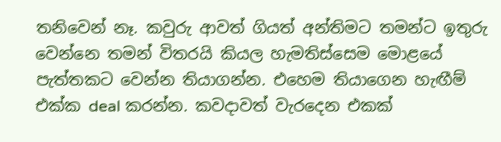තනිවෙන් නෑ. කවුරු ආවත් ගියත් අන්තිමට තමන්ට ඉතුරු වෙන්නෙ තමන් විතරයි කියල හැමතිස්සෙම මොළයේ පැත්තකට වෙන්න තියාගන්න. එහෙම තියාගෙන හැඟීම් එක්ක deal කරන්න. කවදාවත් වැරදෙන එකක්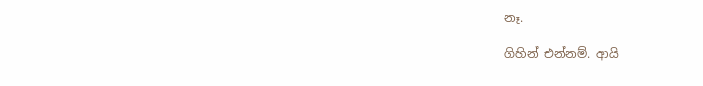නෑ.

ගිහින් එන්නම්. ආයි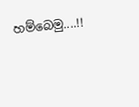හම්බෙමු....!!